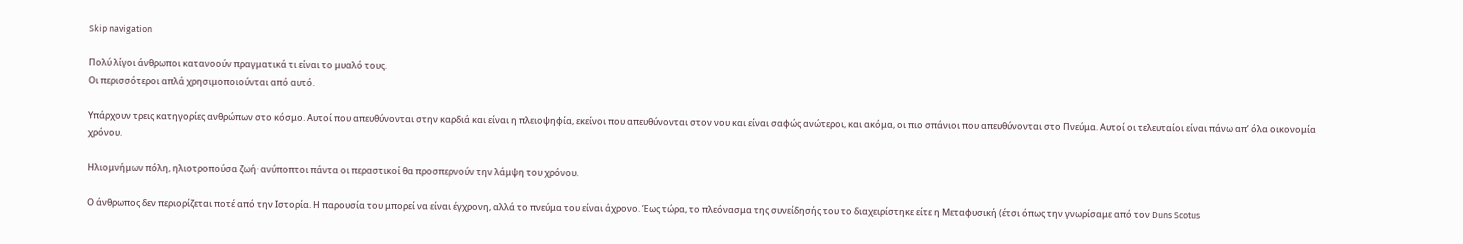Skip navigation

Πολύ λίγοι άνθρωποι κατανοούν πραγματικά τι είναι το μυαλό τους.
Οι περισσότεροι απλά χρησιμοποιούνται από αυτό.

Υπάρχουν τρεις κατηγορίες ανθρώπων στο κόσμο. Αυτοί που απευθύνονται στην καρδιά και είναι η πλειοψηφία, εκείνοι που απευθύνονται στον νου και είναι σαφώς ανώτεροι, και ακόμα, οι πιο σπάνιοι που απευθύνονται στο Πνεύμα. Αυτοί οι τελευταίοι είναι πάνω απ’ όλα οικονομία χρόνου.

Ηλιομνήμων πόλη, ηλιοτροπούσα ζωή· ανύποπτοι πάντα οι περαστικοί θα προσπερνούν την λάμψη του χρόνου.

Ο άνθρωπος δεν περιορίζεται ποτέ από την Ιστορία. Η παρουσία του μπορεί να είναι έγχρονη, αλλά το πνεύμα του είναι άχρονο. Έως τώρα, το πλεόνασμα της συνείδησής του το διαχειρίστηκε είτε η Μεταφυσική (έτσι όπως την γνωρίσαμε από τον Duns Scotus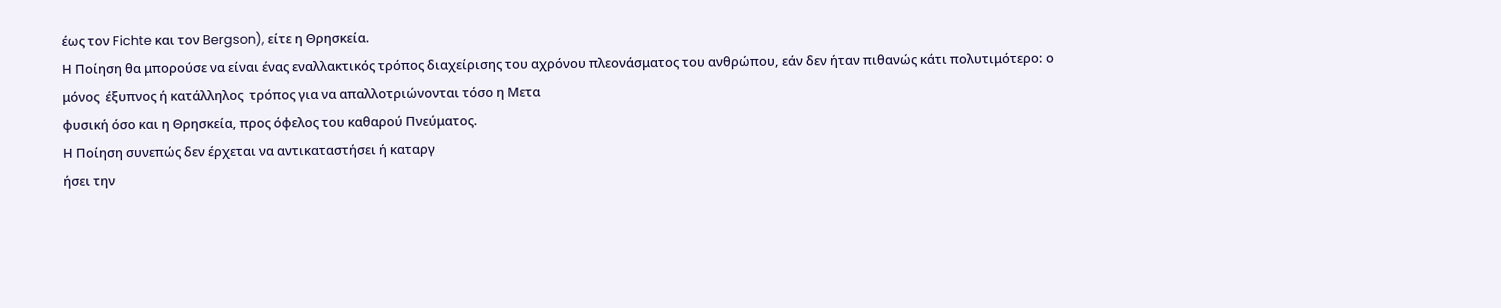έως τον Fichte και τον Bergson), είτε η Θρησκεία.
Η Ποίηση θα μπορούσε να είναι ένας εναλλακτικός τρόπος διαχείρισης του αχρόνου πλεονάσματος του ανθρώπου, εάν δεν ήταν πιθανώς κάτι πολυτιμότερο: ο μόνος  έξυπνος ή κατάλληλος  τρόπος για να απαλλοτριώνονται τόσο η Μετα
φυσική όσο και η Θρησκεία, προς όφελος του καθαρού Πνεύματος.
Η Ποίηση συνεπώς δεν έρχεται να αντικαταστήσει ή καταργ
ήσει την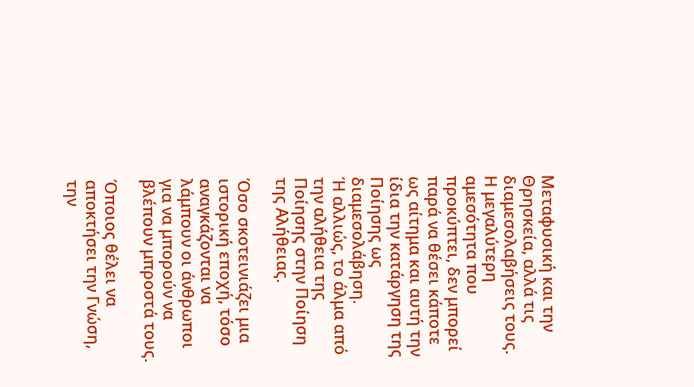Μεταφυσική και την Θρησκεία, αλλά τις διαμεσολαβήσεις τους. Η μεγαλύτερη αμεσότητα που προκύπτει, δεν μπορεί παρά να θέσει κάποτε ως αίτημα και αυτή την ίδια την κατάργηση της Ποίησης ως διαμεσολάβηση.
Ή αλλιώς, το άλμα από την αλήθεια της Ποίησης στην Ποίηση της Αλήθειας.

Όσο σκοτεινιάζει μια ιστορική εποχή, τόσο αναγκάζονται να λάμπουν οι άνθρωποι για να μπορούν να βλέπουν μπροστά τους.

Όποιος θέλει να αποκτήσει την Γνώση, την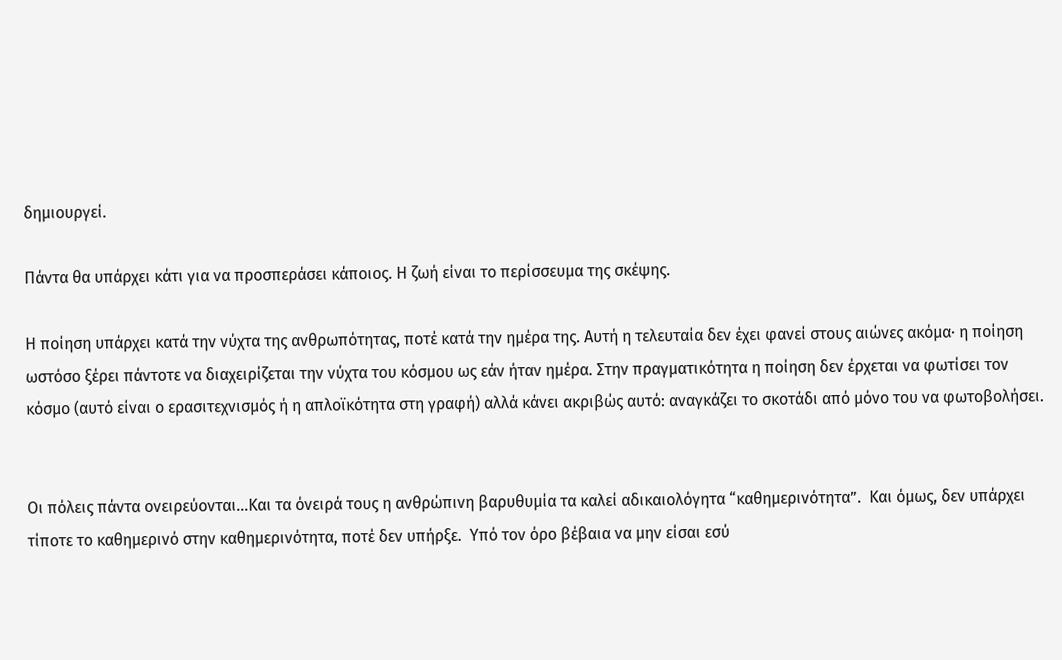δημιουργεί.

Πάντα θα υπάρχει κάτι για να προσπεράσει κάποιος. Η ζωή είναι το περίσσευμα της σκέψης.

Η ποίηση υπάρχει κατά την νύχτα της ανθρωπότητας, ποτέ κατά την ημέρα της. Αυτή η τελευταία δεν έχει φανεί στους αιώνες ακόμα· η ποίηση ωστόσο ξέρει πάντοτε να διαχειρίζεται την νύχτα του κόσμου ως εάν ήταν ημέρα. Στην πραγματικότητα η ποίηση δεν έρχεται να φωτίσει τον κόσμο (αυτό είναι ο ερασιτεχνισμός ή η απλοϊκότητα στη γραφή) αλλά κάνει ακριβώς αυτό: αναγκάζει το σκοτάδι από μόνο του να φωτοβολήσει.


Οι πόλεις πάντα ονειρεύονται…Και τα όνειρά τους η ανθρώπινη βαρυθυμία τα καλεί αδικαιολόγητα “καθημερινότητα”.  Και όμως, δεν υπάρχει τίποτε το καθημερινό στην καθημερινότητα, ποτέ δεν υπήρξε.  Υπό τον όρο βέβαια να μην είσαι εσύ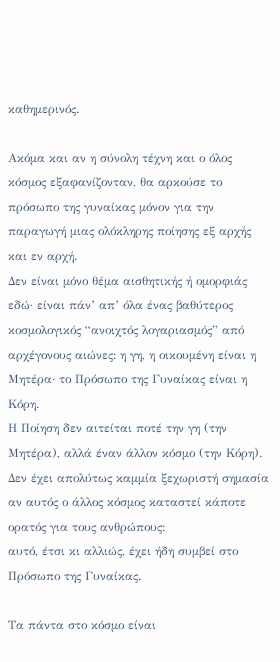καθημερινός.

Ακόμα και αν η σύνολη τέχνη και ο όλος κόσμος εξαφανίζονταν, θα αρκούσε το πρόσωπο της γυναίκας μόνον για την παραγωγή μιας ολόκληρης ποίησης εξ αρχής και εν αρχή.
Δεν είναι μόνο θέμα αισθητικής ή ομορφιάς εδώ· είναι πάν’ απ’ όλα ένας βαθύτερος κοσμολογικός “ανοιχτός λογαριασμός” από αρχέγονους αιώνες: η γη, η οικουμένη είναι η Μητέρα· το Πρόσωπο της Γυναίκας είναι η Κόρη.
Η Ποίηση δεν αιτείται ποτέ την γη (την Μητέρα), αλλά έναν άλλον κόσμο (την Κόρη). Δεν έχει απολύτως καμμία ξεχωριστή σημασία αν αυτός ο άλλος κόσμος καταστεί κάποτε ορατός για τους ανθρώπους:
αυτό, έτσι κι αλλιώς, έχει ήδη συμβεί στο Πρόσωπο της Γυναίκας.

Τα πάντα στο κόσμο είναι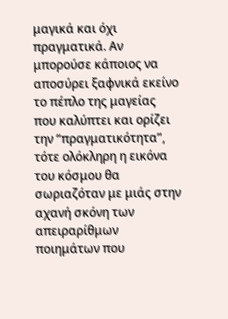μαγικά και όχι πραγματικά. Αν μπορούσε κάποιος να αποσύρει ξαφνικά εκείνο το πέπλο της μαγείας  που καλύπτει και ορίζει την “πραγματικότητα”, τότε ολόκληρη η εικόνα του κόσμου θα σωριαζόταν με μιάς στην αχανή σκόνη των απειραρίθμων ποιημάτων που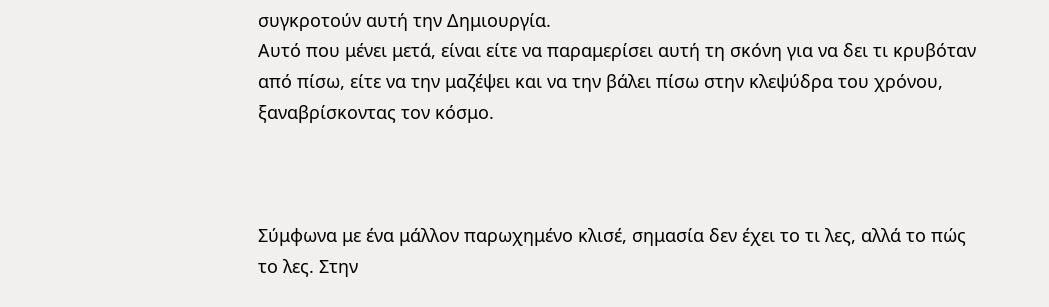συγκροτούν αυτή την Δημιουργία.
Αυτό που μένει μετά, είναι είτε να παραμερίσει αυτή τη σκόνη για να δει τι κρυβόταν από πίσω, είτε να την μαζέψει και να την βάλει πίσω στην κλεψύδρα του χρόνου, ξαναβρίσκοντας τον κόσμο.



Σύμφωνα με ένα μάλλον παρωχημένο κλισέ, σημασία δεν έχει το τι λες, αλλά το πώς το λες. Στην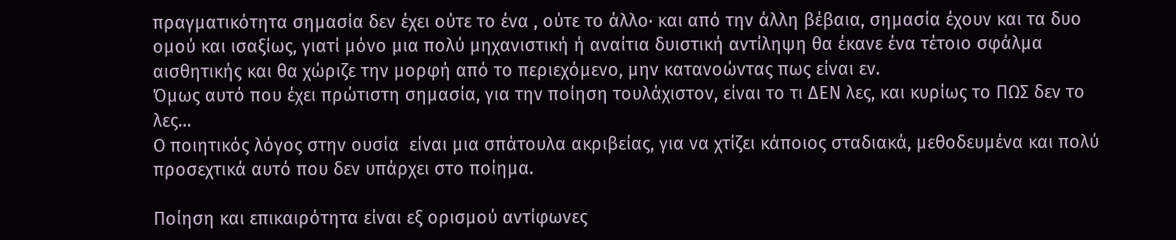πραγματικότητα σημασία δεν έχει ούτε το ένα , ούτε το άλλο· και από την άλλη βέβαια, σημασία έχουν και τα δυο ομού και ισαξίως, γιατί μόνο μια πολύ μηχανιστική ή αναίτια δυιστική αντίληψη θα έκανε ένα τέτοιο σφάλμα αισθητικής και θα χώριζε την μορφή από το περιεχόμενο, μην κατανοώντας πως είναι εν.
Όμως αυτό που έχει πρώτιστη σημασία, για την ποίηση τουλάχιστον, είναι το τι ΔΕΝ λες, και κυρίως το ΠΩΣ δεν το λες…
Ο ποιητικός λόγος στην ουσία  είναι μια σπάτουλα ακριβείας, για να χτίζει κάποιος σταδιακά, μεθοδευμένα και πολύ προσεχτικά αυτό που δεν υπάρχει στο ποίημα.

Ποίηση και επικαιρότητα είναι εξ ορισμού αντίφωνες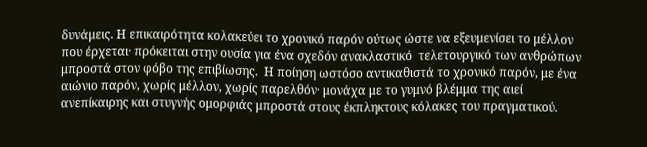δυνάμεις. Η επικαιρότητα κολακεύει το χρονικό παρόν ούτως ώστε να εξευμενίσει το μέλλον που έρχεται· πρόκειται στην ουσία για ένα σχεδόν ανακλαστικό  τελετουργικό των ανθρώπων μπροστά στον φόβο της επιβίωσης.  Η ποίηση ωστόσο αντικαθιστά το χρονικό παρόν, με ένα αιώνιο παρόν, χωρίς μέλλον, χωρίς παρελθόν· μονάχα με το γυμνό βλέμμα της αιεί ανεπίκαιρης και στυγνής ομορφιάς μπροστά στους έκπληκτους κόλακες του πραγματικού.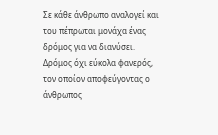Σε κάθε άνθρωπο αναλογεί και του πέπρωται μονάχα ένας δρόμος για να διανύσει. Δρόμος όχι εύκολα φανερός, τον οποίον αποφεύγοντας ο άνθρωπος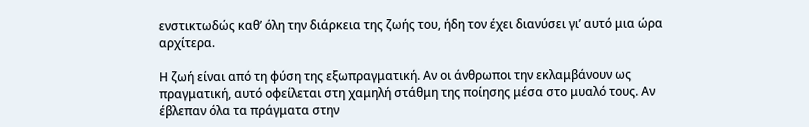ενστικτωδώς καθ’ όλη την διάρκεια της ζωής του, ήδη τον έχει διανύσει γι’ αυτό μια ώρα αρχίτερα.

Η ζωή είναι από τη φύση της εξωπραγματική. Αν οι άνθρωποι την εκλαμβάνουν ως πραγματική, αυτό οφείλεται στη χαμηλή στάθμη της ποίησης μέσα στο μυαλό τους. Αν έβλεπαν όλα τα πράγματα στην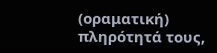(οραματική) πληρότητά τους,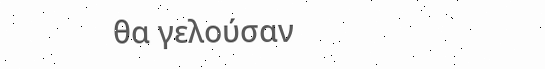θα γελούσαν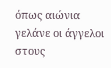όπως αιώνια γελάνε οι άγγελοι στους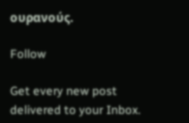ουρανούς.

Follow

Get every new post delivered to your Inbox.